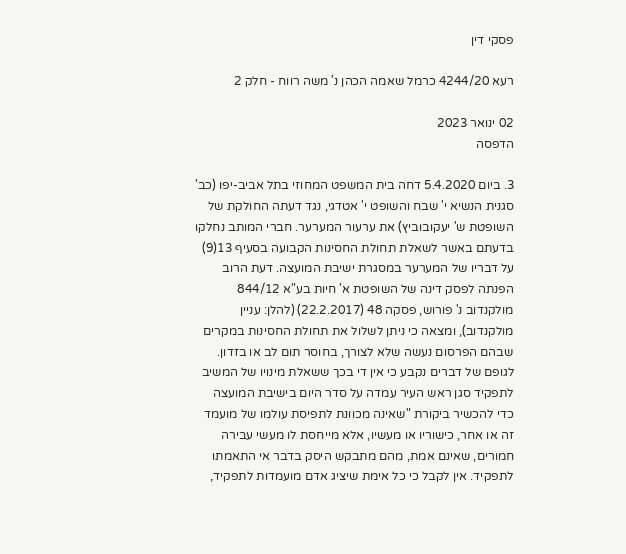פסקי דין

רעא 4244/20 כרמל שאמה הכהן נ' משה רווח - חלק 2

02 ינואר 2023
הדפסה

3. ביום 5.4.2020 דחה בית המשפט המחוזי בתל אביב-יפו (כב' סגנית הנשיא י' שבח והשופט י' אטדגי, נגד דעתה החולקת של השופטת ש' יעקובוביץ) את ערעור המערער. חברי המותב נחלקו בדעתם באשר לשאלת תחולת החסינות הקבועה בסעיף 13(9) על דבריו של המערער במסגרת ישיבת המועצה. דעת הרוב הפנתה לפסק דינה של השופטת א' חיות בע"א 844/12 מולקנדוב נ' פורוש, פסקה 48 (22.2.2017) (להלן: עניין מולקנדוב), ומצאה כי ניתן לשלול את תחולת החסינות במקרים שבהם הפרסום נעשה שלא לצורך, בחוסר תום לב או בזדון. לגופם של דברים נקבע כי אין די בכך ששאלת מינויו של המשיב לתפקיד סגן ראש העיר עמדה על סדר היום בישיבת המועצה כדי להכשיר ביקורת "שאינה מכוונת לתפיסת עולמו של מועמד זה או אחר, כישוריו או מעשיו, אלא מייחסת לו מעשי עבירה חמורים, שאינם אמת, מהם מתבקש היסק בדבר אי התאמתו לתפקיד. אין לקבל כי כל אימת שיציג אדם מועמדות לתפקיד,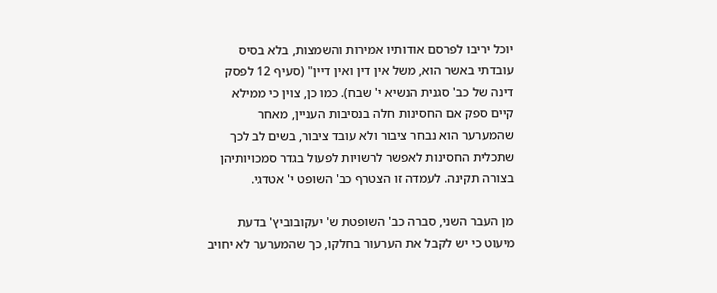יוכל יריבו לפרסם אודותיו אמירות והשמצות, בלא בסיס עובדתי באשר הוא, משל אין דין ואין דיין" (סעיף 12 לפסק דינה של כב' סגנית הנשיא י' שבח). כמו כן, צוין כי ממילא קיים ספק אם החסינות חלה בנסיבות העניין, מאחר שהמערער הוא נבחר ציבור ולא עובד ציבור, בשים לב לכך שתכלית החסינות לאפשר לרשויות לפעול בגדר סמכויותיהן בצורה תקינה. לעמדה זו הצטרף כב' השופט י' אטדגי.

מן העבר השני, סברה כב' השופטת ש' יעקובוביץ' בדעת מיעוט כי יש לקבל את הערעור בחלקו, כך שהמערער לא יחויב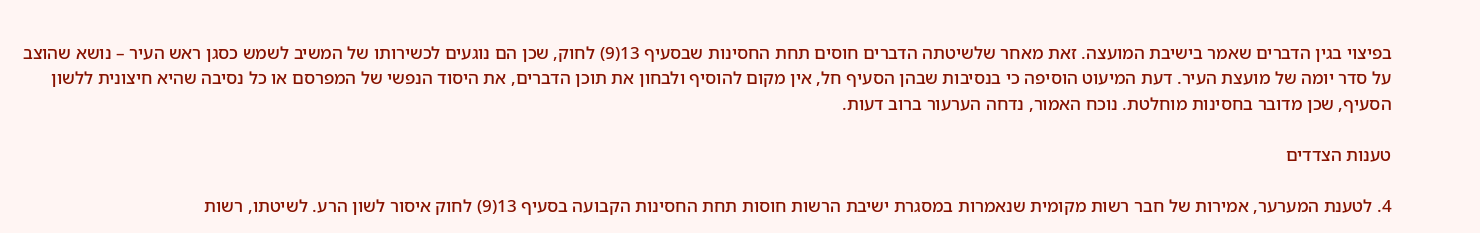בפיצוי בגין הדברים שאמר בישיבת המועצה. זאת מאחר שלשיטתה הדברים חוסים תחת החסינות שבסעיף 13(9) לחוק, שכן הם נוגעים לכשירותו של המשיב לשמש כסגן ראש העיר – נושא שהוצב על סדר יומה של מועצת העיר. דעת המיעוט הוסיפה כי בנסיבות שבהן הסעיף חל, אין מקום להוסיף ולבחון את תוכן הדברים, את היסוד הנפשי של המפרסם או כל נסיבה שהיא חיצונית ללשון הסעיף, שכן מדובר בחסינות מוחלטת. נוכח האמור, נדחה הערעור ברוב דעות.

טענות הצדדים

4. לטענת המערער, אמירות של חבר רשות מקומית שנאמרות במסגרת ישיבת הרשות חוסות תחת החסינות הקבועה בסעיף 13(9) לחוק איסור לשון הרע. לשיטתו, רשות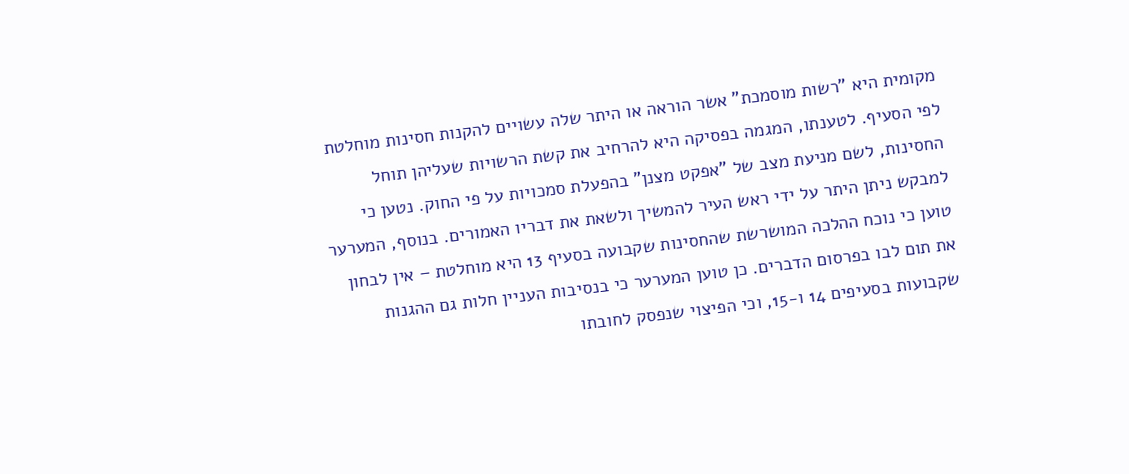מקומית היא "רשות מוסמכת" אשר הוראה או היתר שלה עשויים להקנות חסינות מוחלטת לפי הסעיף. לטענתו, המגמה בפסיקה היא להרחיב את קשת הרשויות שעליהן תוחל החסינות, לשם מניעת מצב של "אפקט מצנן" בהפעלת סמכויות על פי החוק. נטען כי למבקש ניתן היתר על ידי ראש העיר להמשיך ולשאת את דבריו האמורים. בנוסף, המערער טוען כי נוכח ההלכה המושרשת שהחסינות שקבועה בסעיף 13 היא מוחלטת – אין לבחון את תום לבו בפרסום הדברים. כן טוען המערער כי בנסיבות העניין חלות גם ההגנות שקבועות בסעיפים 14 ו-15, וכי הפיצוי שנפסק לחובתו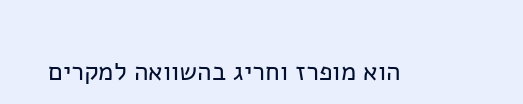הוא מופרז וחריג בהשוואה למקרים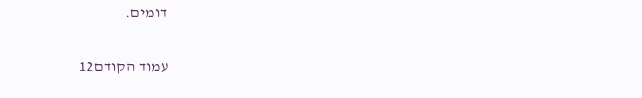דומים.

עמוד הקודם12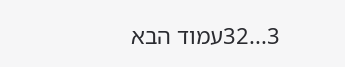3...32עמוד הבא